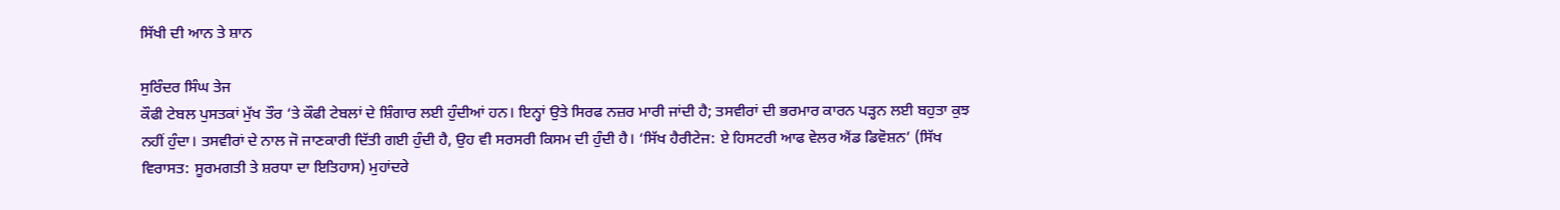ਸਿੱਖੀ ਦੀ ਆਨ ਤੇ ਸ਼ਾਨ

ਸੁਰਿੰਦਰ ਸਿੰਘ ਤੇਜ
ਕੌਫੀ ਟੇਬਲ ਪੁਸਤਕਾਂ ਮੁੱਖ ਤੌਰ ‘ਤੇ ਕੌਫੀ ਟੇਬਲਾਂ ਦੇ ਸ਼ਿੰਗਾਰ ਲਈ ਹੁੰਦੀਆਂ ਹਨ। ਇਨ੍ਹਾਂ ਉਤੇ ਸਿਰਫ ਨਜ਼ਰ ਮਾਰੀ ਜਾਂਦੀ ਹੈ; ਤਸਵੀਰਾਂ ਦੀ ਭਰਮਾਰ ਕਾਰਨ ਪੜ੍ਹਨ ਲਈ ਬਹੁਤਾ ਕੁਝ ਨਹੀਂ ਹੁੰਦਾ। ਤਸਵੀਰਾਂ ਦੇ ਨਾਲ ਜੋ ਜਾਣਕਾਰੀ ਦਿੱਤੀ ਗਈ ਹੁੰਦੀ ਹੈ, ਉਹ ਵੀ ਸਰਸਰੀ ਕਿਸਮ ਦੀ ਹੁੰਦੀ ਹੈ। ‘ਸਿੱਖ ਹੈਰੀਟੇਜ: ਏ ਹਿਸਟਰੀ ਆਫ ਵੇਲਰ ਐਂਡ ਡਿਵੋਸ਼ਨ’ (ਸਿੱਖ ਵਿਰਾਸਤ: ਸੂਰਮਗਤੀ ਤੇ ਸ਼ਰਧਾ ਦਾ ਇਤਿਹਾਸ) ਮੁਹਾਂਦਰੇ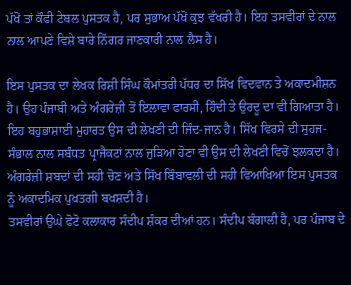ਪੱਖੋਂ ਤਾਂ ਕੌਫੀ ਟੇਬਲ ਪੁਸਤਕ ਹੈ, ਪਰ ਸੁਭਾਅ ਪੱਖੋਂ ਕੁਝ ਵੱਖਰੀ ਹੈ। ਇਹ ਤਸਵੀਰਾਂ ਦੇ ਨਾਲ ਨਾਲ ਆਪਣੇ ਵਿਸ਼ੇ ਬਾਰੇ ਨਿੱਗਰ ਜਾਣਕਾਰੀ ਨਾਲ ਲੈਸ ਹੈ।

ਇਸ ਪੁਸਤਕ ਦਾ ਲੇਖਕ ਰਿਸ਼ੀ ਸਿੰਘ ਕੌਮਾਂਤਰੀ ਪੱਧਰ ਦਾ ਸਿੱਖ ਵਿਦਵਾਨ ਤੇ ਅਕਾਦਮੀਸ਼ਨ ਹੈ। ਉਹ ਪੰਜਾਬੀ ਅਤੇ ਅੰਗਰੇਜ਼ੀ ਤੋਂ ਇਲਾਵਾ ਫਾਰਸੀ, ਹਿੰਦੀ ਤੇ ਉਰਦੂ ਦਾ ਵੀ ਗਿਆਤਾ ਹੈ। ਇਹ ਬਹੁਭਾਸ਼ਾਈ ਮੁਹਾਰਤ ਉਸ ਦੀ ਲੇਖਣੀ ਦੀ ਜਿੰਦ-ਜਾਨ ਹੈ। ਸਿੱਖ ਵਿਰਸੇ ਦੀ ਸੁਹਜ-ਸੰਭਾਲ ਨਾਲ ਸਬੰਧਤ ਪ੍ਰਾਜੈਕਟਾਂ ਨਾਲ ਜੁੜਿਆ ਹੋਣਾ ਵੀ ਉਸ ਦੀ ਲੇਖਣੀ ਵਿਚੋਂ ਝਲਕਦਾ ਹੈ। ਅੰਗਰੇਜ਼ੀ ਸ਼ਬਦਾਂ ਦੀ ਸਹੀ ਚੋਣ ਅਤੇ ਸਿੱਖ ਬਿੰਬਾਵਲੀ ਦੀ ਸਹੀ ਵਿਆਖਿਆ ਇਸ ਪੁਸਤਕ ਨੂੰ ਅਕਾਦਮਿਕ ਪੁਖਤਗੀ ਬਖਸ਼ਦੀ ਹੈ।
ਤਸਵੀਰਾਂ ਉਘੇ ਫੋਟੋ ਕਲਾਕਾਰ ਸੰਦੀਪ ਸ਼ੰਕਰ ਦੀਆਂ ਹਨ। ਸੰਦੀਪ ਬੰਗਾਲੀ ਹੈ, ਪਰ ਪੰਜਾਬ ਦੇ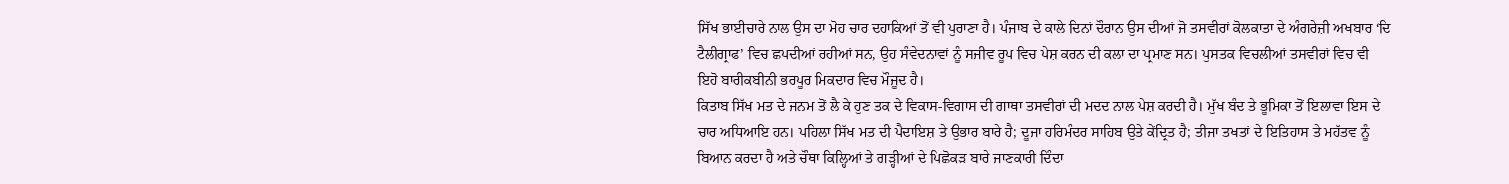ਸਿੱਖ ਭਾਈਚਾਰੇ ਨਾਲ ਉਸ ਦਾ ਮੋਹ ਚਾਰ ਦਹਾਕਿਆਂ ਤੋਂ ਵੀ ਪੁਰਾਣਾ ਹੈ। ਪੰਜਾਬ ਦੇ ਕਾਲੇ ਦਿਨਾਂ ਦੌਰਾਨ ਉਸ ਦੀਆਂ ਜੋ ਤਸਵੀਰਾਂ ਕੋਲਕਾਤਾ ਦੇ ਅੰਗਰੇਜ਼ੀ ਅਖਬਾਰ ‘ਦਿ ਟੈਲੀਗ੍ਰਾਫ’ ਵਿਚ ਛਪਦੀਆਂ ਰਹੀਆਂ ਸਨ, ਉਹ ਸੰਵੇਦਨਾਵਾਂ ਨੂੰ ਸਜੀਵ ਰੂਪ ਵਿਚ ਪੇਸ਼ ਕਰਨ ਦੀ ਕਲਾ ਦਾ ਪ੍ਰਮਾਣ ਸਨ। ਪੁਸਤਕ ਵਿਚਲੀਆਂ ਤਸਵੀਰਾਂ ਵਿਚ ਵੀ ਇਹੋ ਬਾਰੀਕਬੀਨੀ ਭਰਪੂਰ ਮਿਕਦਾਰ ਵਿਚ ਮੌਜੂਦ ਹੈ।
ਕਿਤਾਬ ਸਿੱਖ ਮਤ ਦੇ ਜਨਮ ਤੋਂ ਲੈ ਕੇ ਹੁਣ ਤਕ ਦੇ ਵਿਕਾਸ-ਵਿਗਾਸ ਦੀ ਗਾਥਾ ਤਸਵੀਰਾਂ ਦੀ ਮਦਦ ਨਾਲ ਪੇਸ਼ ਕਰਦੀ ਹੈ। ਮੁੱਖ ਬੰਦ ਤੇ ਭੂਮਿਕਾ ਤੋਂ ਇਲਾਵਾ ਇਸ ਦੇ ਚਾਰ ਅਧਿਆਇ ਹਨ। ਪਹਿਲਾ ਸਿੱਖ ਮਤ ਦੀ ਪੈਦਾਇਸ਼ ਤੇ ਉਭਾਰ ਬਾਰੇ ਹੈ; ਦੂਜਾ ਹਰਿਮੰਦਰ ਸਾਹਿਬ ਉਤੇ ਕੇਂਦ੍ਰਿਤ ਹੈ; ਤੀਜਾ ਤਖਤਾਂ ਦੇ ਇਤਿਹਾਸ ਤੇ ਮਹੱਤਵ ਨੂੰ ਬਿਆਨ ਕਰਦਾ ਹੈ ਅਤੇ ਚੌਥਾ ਕਿਲ੍ਹਿਆਂ ਤੇ ਗੜ੍ਹੀਆਂ ਦੇ ਪਿਛੋਕੜ ਬਾਰੇ ਜਾਣਕਾਰੀ ਦਿੰਦਾ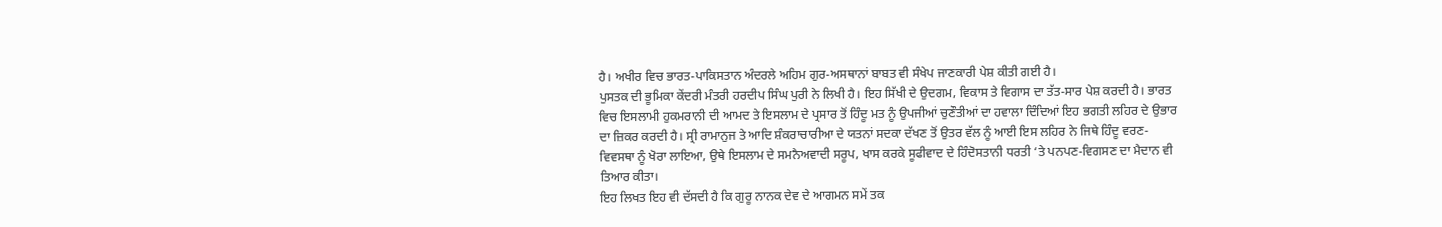ਹੈ। ਅਖੀਰ ਵਿਚ ਭਾਰਤ-ਪਾਕਿਸਤਾਨ ਅੰਦਰਲੇ ਅਹਿਮ ਗੁਰ-ਅਸਥਾਨਾਂ ਬਾਬਤ ਵੀ ਸੰਖੇਪ ਜਾਣਕਾਰੀ ਪੇਸ਼ ਕੀਤੀ ਗਈ ਹੈ।
ਪੁਸਤਕ ਦੀ ਭੂਮਿਕਾ ਕੇਂਦਰੀ ਮੰਤਰੀ ਹਰਦੀਪ ਸਿੰਘ ਪੁਰੀ ਨੇ ਲਿਖੀ ਹੈ। ਇਹ ਸਿੱਖੀ ਦੇ ਉਦਗਮ, ਵਿਕਾਸ ਤੇ ਵਿਗਾਸ ਦਾ ਤੱਤ-ਸਾਰ ਪੇਸ਼ ਕਰਦੀ ਹੈ। ਭਾਰਤ ਵਿਚ ਇਸਲਾਮੀ ਹੁਕਮਰਾਨੀ ਦੀ ਆਮਦ ਤੇ ਇਸਲਾਮ ਦੇ ਪ੍ਰਸਾਰ ਤੋਂ ਹਿੰਦੂ ਮਤ ਨੂੰ ਉਪਜੀਆਂ ਚੁਣੌਤੀਆਂ ਦਾ ਹਵਾਲਾ ਦਿੰਦਿਆਂ ਇਹ ਭਗਤੀ ਲਹਿਰ ਦੇ ਉਭਾਰ ਦਾ ਜ਼ਿਕਰ ਕਰਦੀ ਹੈ। ਸ੍ਰੀ ਰਾਮਾਨੁਜ ਤੇ ਆਦਿ ਸ਼ੰਕਰਾਚਾਰੀਆ ਦੇ ਯਤਨਾਂ ਸਦਕਾ ਦੱਖਣ ਤੋਂ ਉਤਰ ਵੱਲ ਨੂੰ ਆਈ ਇਸ ਲਹਿਰ ਨੇ ਜਿਥੇ ਹਿੰਦੂ ਵਰਣ-ਵਿਵਸਥਾ ਨੂੰ ਖੋਰਾ ਲਾਇਆ, ਉਥੇ ਇਸਲਾਮ ਦੇ ਸਮਨੈਅਵਾਦੀ ਸਰੂਪ, ਖਾਸ ਕਰਕੇ ਸੂਫੀਵਾਦ ਦੇ ਹਿੰਦੋਸਤਾਨੀ ਧਰਤੀ ‘ਤੇ ਪਨਪਣ-ਵਿਗਸਣ ਦਾ ਮੈਦਾਨ ਵੀ ਤਿਆਰ ਕੀਤਾ।
ਇਹ ਲਿਖਤ ਇਹ ਵੀ ਦੱਸਦੀ ਹੈ ਕਿ ਗੁਰੂ ਨਾਨਕ ਦੇਵ ਦੇ ਆਗਮਨ ਸਮੇਂ ਤਕ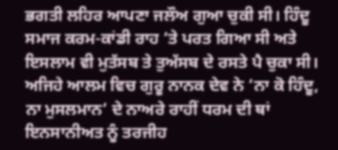ਭਗਤੀ ਲਹਿਰ ਆਪਣਾ ਜਲੌਅ ਗੁਆ ਚੁਕੀ ਸੀ। ਹਿੰਦੂ ਸਮਾਜ ਕਰਮ-ਕਾਂਡੀ ਰਾਹ ‘ਤੇ ਪਰਤ ਗਿਆ ਸੀ ਅਤੇ ਇਸਲਾਮ ਵੀ ਮੁਤੱਸਬ ਤੇ ਤੁਅੱਸਬ ਦੇ ਰਸਤੇ ਪੈ ਚੁਕਾ ਸੀ। ਅਜਿਹੇ ਆਲਮ ਵਿਚ ਗੁਰੂ ਨਾਨਕ ਦੇਵ ਨੇ ‘ਨਾ ਕੋ ਹਿੰਦੂ, ਨਾ ਮੁਸਲਮਾਨ’ ਦੇ ਨਾਅਰੇ ਰਾਹੀਂ ਧਰਮ ਦੀ ਥਾਂ ਇਨਸਾਨੀਅਤ ਨੂੰ ਤਰਜੀਹ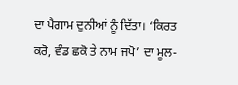ਦਾ ਪੈਗਾਮ ਦੁਨੀਆਂ ਨੂੰ ਦਿੱਤਾ। ‘ਕਿਰਤ ਕਰੋ, ਵੰਡ ਛਕੋ ਤੇ ਨਾਮ ਜਪੋ’ ਦਾ ਮੂਲ-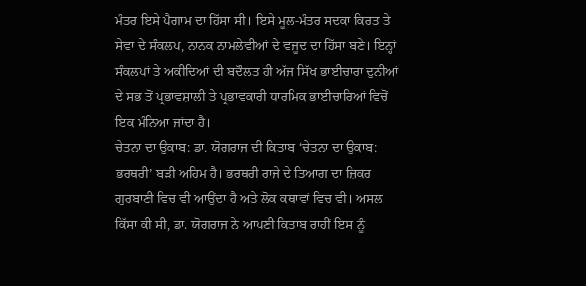ਮੰਤਰ ਇਸੇ ਪੈਗਾਮ ਦਾ ਹਿੱਸਾ ਸੀ। ਇਸੇ ਮੂਲ-ਮੰਤਰ ਸਦਕਾ ਕਿਰਤ ਤੇ ਸੇਵਾ ਦੇ ਸੰਕਲਪ, ਨਾਨਕ ਨਾਮਲੇਵੀਆਂ ਦੇ ਵਜੂਦ ਦਾ ਹਿੱਸਾ ਬਣੇ। ਇਨ੍ਹਾਂ ਸੰਕਲਪਾਂ ਤੇ ਅਕੀਦਿਆਂ ਦੀ ਬਦੌਲਤ ਹੀ ਅੱਜ ਸਿੱਖ ਭਾਈਚਾਰਾ ਦੁਨੀਆਂ ਦੇ ਸਭ ਤੋਂ ਪ੍ਰਭਾਵਸ਼ਾਲੀ ਤੇ ਪ੍ਰਭਾਵਕਾਰੀ ਧਾਰਮਿਕ ਭਾਈਚਾਰਿਆਂ ਵਿਚੋਂ ਇਕ ਮੰਨਿਆ ਜਾਂਦਾ ਹੈ।
ਚੇਤਨਾ ਦਾ ਉਕਾਬ: ਡਾ. ਯੋਗਰਾਜ ਦੀ ਕਿਤਾਬ ‘ਚੇਤਨਾ ਦਾ ਉਕਾਬ: ਭਰਥਰੀ’ ਬੜੀ ਅਹਿਮ ਹੈ। ਭਰਥਰੀ ਰਾਜੇ ਦੇ ਤਿਆਗ ਦਾ ਜ਼ਿਕਰ ਗੁਰਬਾਣੀ ਵਿਚ ਵੀ ਆਉਂਦਾ ਹੈ ਅਤੇ ਲੋਕ ਕਥਾਵਾਂ ਵਿਚ ਵੀ। ਅਸਲ ਕਿੱਸਾ ਕੀ ਸੀ, ਡਾ. ਯੋਗਰਾਜ ਨੇ ਆਪਣੀ ਕਿਤਾਬ ਰਾਹੀਂ ਇਸ ਨੂੰ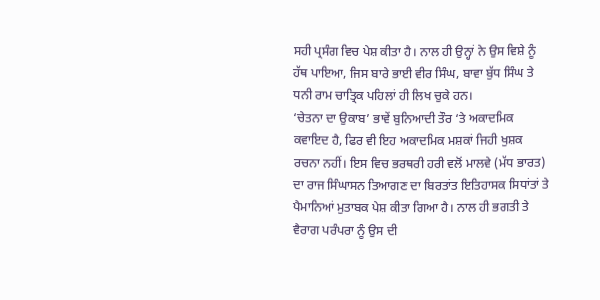ਸਹੀ ਪ੍ਰਸੰਗ ਵਿਚ ਪੇਸ਼ ਕੀਤਾ ਹੈ। ਨਾਲ ਹੀ ਉਨ੍ਹਾਂ ਨੇ ਉਸ ਵਿਸ਼ੇ ਨੂੰ ਹੱਥ ਪਾਇਆ, ਜਿਸ ਬਾਰੇ ਭਾਈ ਵੀਰ ਸਿੰਘ, ਬਾਵਾ ਬੁੱਧ ਸਿੰਘ ਤੇ ਧਨੀ ਰਾਮ ਚਾਤ੍ਰਿਕ ਪਹਿਲਾਂ ਹੀ ਲਿਖ ਚੁਕੇ ਹਨ।
‘ਚੇਤਨਾ ਦਾ ਉਕਾਬ’ ਭਾਵੇਂ ਬੁਨਿਆਦੀ ਤੌਰ ‘ਤੇ ਅਕਾਦਮਿਕ ਕਵਾਇਦ ਹੈ, ਫਿਰ ਵੀ ਇਹ ਅਕਾਦਮਿਕ ਮਸ਼ਕਾਂ ਜਿਹੀ ਖੁਸ਼ਕ ਰਚਨਾ ਨਹੀਂ। ਇਸ ਵਿਚ ਭਰਥਰੀ ਹਰੀ ਵਲੋਂ ਮਾਲਵੇ (ਮੱਧ ਭਾਰਤ) ਦਾ ਰਾਜ ਸਿੰਘਾਸਨ ਤਿਆਗਣ ਦਾ ਬਿਰਤਾਂਤ ਇਤਿਹਾਸਕ ਸਿਧਾਂਤਾਂ ਤੇ ਪੈਮਾਨਿਆਂ ਮੁਤਾਬਕ ਪੇਸ਼ ਕੀਤਾ ਗਿਆ ਹੈ। ਨਾਲ ਹੀ ਭਗਤੀ ਤੇ ਵੈਰਾਗ ਪਰੰਪਰਾ ਨੂੰ ਉਸ ਦੀ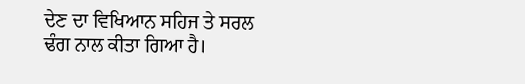ਦੇਣ ਦਾ ਵਿਖਿਆਨ ਸਹਿਜ ਤੇ ਸਰਲ ਢੰਗ ਨਾਲ ਕੀਤਾ ਗਿਆ ਹੈ।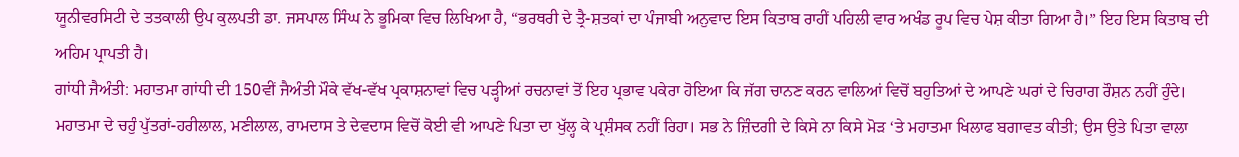ਯੂਨੀਵਰਸਿਟੀ ਦੇ ਤਤਕਾਲੀ ਉਪ ਕੁਲਪਤੀ ਡਾ. ਜਸਪਾਲ ਸਿੰਘ ਨੇ ਭੂਮਿਕਾ ਵਿਚ ਲਿਖਿਆ ਹੈ, “ਭਰਥਰੀ ਦੇ ਤ੍ਰੈ-ਸ਼ਤਕਾਂ ਦਾ ਪੰਜਾਬੀ ਅਨੁਵਾਦ ਇਸ ਕਿਤਾਬ ਰਾਹੀਂ ਪਹਿਲੀ ਵਾਰ ਅਖੰਡ ਰੂਪ ਵਿਚ ਪੇਸ਼ ਕੀਤਾ ਗਿਆ ਹੈ।” ਇਹ ਇਸ ਕਿਤਾਬ ਦੀ ਅਹਿਮ ਪ੍ਰਾਪਤੀ ਹੈ।
ਗਾਂਧੀ ਜੈਅੰਤੀ: ਮਹਾਤਮਾ ਗਾਂਧੀ ਦੀ 150ਵੀਂ ਜੈਅੰਤੀ ਮੌਕੇ ਵੱਖ-ਵੱਖ ਪ੍ਰਕਾਸ਼ਨਾਵਾਂ ਵਿਚ ਪੜ੍ਹੀਆਂ ਰਚਨਾਵਾਂ ਤੋਂ ਇਹ ਪ੍ਰਭਾਵ ਪਕੇਰਾ ਹੋਇਆ ਕਿ ਜੱਗ ਚਾਨਣ ਕਰਨ ਵਾਲਿਆਂ ਵਿਚੋਂ ਬਹੁਤਿਆਂ ਦੇ ਆਪਣੇ ਘਰਾਂ ਦੇ ਚਿਰਾਗ ਰੌਸ਼ਨ ਨਹੀਂ ਹੁੰਦੇ। ਮਹਾਤਮਾ ਦੇ ਚਹੁੰ ਪੁੱਤਰਾਂ-ਹਰੀਲਾਲ, ਮਣੀਲਾਲ, ਰਾਮਦਾਸ ਤੇ ਦੇਵਦਾਸ ਵਿਚੋਂ ਕੋਈ ਵੀ ਆਪਣੇ ਪਿਤਾ ਦਾ ਖੁੱਲ੍ਹ ਕੇ ਪ੍ਰਸ਼ੰਸਕ ਨਹੀਂ ਰਿਹਾ। ਸਭ ਨੇ ਜ਼ਿੰਦਗੀ ਦੇ ਕਿਸੇ ਨਾ ਕਿਸੇ ਮੋੜ ‘ਤੇ ਮਹਾਤਮਾ ਖਿਲਾਫ ਬਗਾਵਤ ਕੀਤੀ; ਉਸ ਉਤੇ ਪਿਤਾ ਵਾਲਾ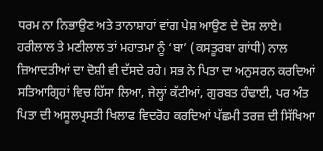ਧਰਮ ਨਾ ਨਿਭਾਉਣ ਅਤੇ ਤਾਨਾਸ਼ਾਹਾਂ ਵਾਂਗ ਪੇਸ਼ ਆਉਣ ਦੇ ਦੋਸ਼ ਲਾਏ। ਹਰੀਲਾਲ ਤੇ ਮਣੀਲਾਲ ਤਾਂ ਮਹਾਤਮਾ ਨੂੰ ‘ਬਾ’ (ਕਸਤੂਰਬਾ ਗਾਂਧੀ) ਨਾਲ ਜ਼ਿਆਦਤੀਆਂ ਦਾ ਦੋਸ਼ੀ ਵੀ ਦੱਸਦੇ ਰਹੇ। ਸਭ ਨੇ ਪਿਤਾ ਦਾ ਅਨੁਸਰਨ ਕਰਦਿਆਂ ਸਤਿਆਗ੍ਰਿਹਾਂ ਵਿਚ ਹਿੱਸਾ ਲਿਆ, ਜੇਲ੍ਹਾਂ ਕੱਟੀਆਂ, ਗੁਰਬਤ ਹੰਢਾਈ, ਪਰ ਅੰਤ ਪਿਤਾ ਦੀ ਅਸੂਲਪ੍ਰਸਤੀ ਖਿਲਾਫ ਵਿਦਰੋਹ ਕਰਦਿਆਂ ਪੱਛਮੀ ਤਰਜ਼ ਦੀ ਸਿੱਖਿਆ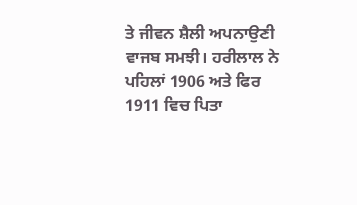ਤੇ ਜੀਵਨ ਸ਼ੈਲੀ ਅਪਨਾਉਣੀ ਵਾਜਬ ਸਮਝੀ। ਹਰੀਲਾਲ ਨੇ ਪਹਿਲਾਂ 1906 ਅਤੇ ਫਿਰ 1911 ਵਿਚ ਪਿਤਾ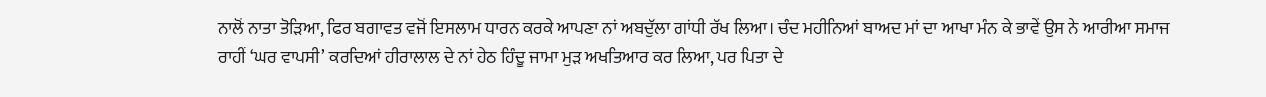ਨਾਲੋਂ ਨਾਤਾ ਤੋੜਿਆ, ਫਿਰ ਬਗਾਵਤ ਵਜੋਂ ਇਸਲਾਮ ਧਾਰਨ ਕਰਕੇ ਆਪਣਾ ਨਾਂ ਅਬਦੁੱਲਾ ਗਾਂਧੀ ਰੱਖ ਲਿਆ। ਚੰਦ ਮਹੀਨਿਆਂ ਬਾਅਦ ਮਾਂ ਦਾ ਆਖਾ ਮੰਨ ਕੇ ਭਾਵੇਂ ਉਸ ਨੇ ਆਰੀਆ ਸਮਾਜ ਰਾਹੀਂ ‘ਘਰ ਵਾਪਸੀ’ ਕਰਦਿਆਂ ਹੀਰਾਲਾਲ ਦੇ ਨਾਂ ਹੇਠ ਹਿੰਦੂ ਜਾਮਾ ਮੁੜ ਅਖਤਿਆਰ ਕਰ ਲਿਆ, ਪਰ ਪਿਤਾ ਦੇ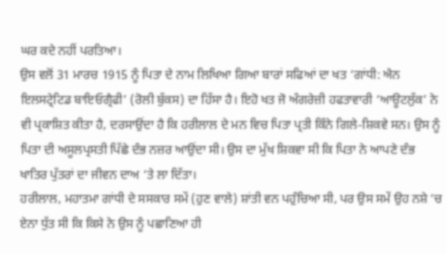ਘਰ ਕਦੇ ਨਹੀਂ ਪਰਤਿਆ।
ਉਸ ਵਲੋਂ 31 ਮਾਰਚ 1915 ਨੂੰ ਪਿਤਾ ਦੇ ਨਾਮ ਲਿਖਿਆ ਗਿਆ ਬਾਰਾਂ ਸਫਿਆਂ ਦਾ ਖਤ ‘ਗਾਂਧੀ: ਐਨ ਇਲਸਟ੍ਰੇਟਿਡ ਬਾਇਓਗ੍ਰੈਫੀ’ (ਰੋਲੀ ਬੁੱਕਸ) ਦਾ ਹਿੱਸਾ ਹੈ। ਇਹੋ ਖਤ ਜੋ ਅੰਗਰੇਜ਼ੀ ਹਫਤਾਵਾਰੀ ‘ਆਊਟਲੁੱਕ’ ਨੇ ਵੀ ਪ੍ਰਕਾਸ਼ਿਤ ਕੀਤਾ ਹੈ, ਦਰਸਾਉਂਦਾ ਹੈ ਕਿ ਹਰੀਲਾਲ ਦੇ ਮਨ ਵਿਚ ਪਿਤਾ ਪ੍ਰਤੀ ਕਿੰਨੇ ਗਿਲੇ-ਸ਼ਿਕਵੇ ਸਨ। ਉਸ ਨੂੰ ਪਿਤਾ ਦੀ ਅਸੂਲਪ੍ਰਸਤੀ ਪਿੱਛੇ ਦੰਭ ਨਜ਼ਰ ਆਉਂਦਾ ਸੀ। ਉਸ ਦਾ ਮੁੱਖ ਸ਼ਿਕਵਾ ਸੀ ਕਿ ਪਿਤਾ ਨੇ ਆਪਣੇ ਦੰਭ ਖਾਤਿਰ ਪੁੱਤਰਾਂ ਦਾ ਜੀਵਨ ਦਾਅ ‘ਤੇ ਲਾ ਦਿੱਤਾ।
ਹਰੀਲਾਲ, ਮਹਾਤਮਾ ਗਾਂਧੀ ਦੇ ਸਸਕਾਰ ਸਮੇਂ (ਹੁਣ ਵਾਲੇ) ਸ਼ਾਂਤੀ ਵਨ ਪਹੁੰਚਿਆ ਸੀ, ਪਰ ਉਸ ਸਮੇਂ ਉਹ ਨਸ਼ੇ ‘ਚ ਏਨਾ ਧੁੱਤ ਸੀ ਕਿ ਕਿਸੇ ਨੇ ਉਸ ਨੂੰ ਪਛਾਣਿਆ ਹੀ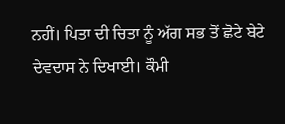ਨਹੀਂ। ਪਿਤਾ ਦੀ ਚਿਤਾ ਨੂੰ ਅੱਗ ਸਭ ਤੋਂ ਛੋਟੇ ਬੇਟੇ ਦੇਵਦਾਸ ਨੇ ਦਿਖਾਈ। ਕੌਮੀ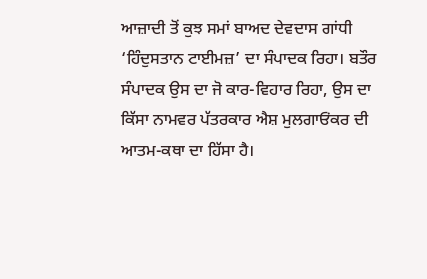ਆਜ਼ਾਦੀ ਤੋਂ ਕੁਝ ਸਮਾਂ ਬਾਅਦ ਦੇਵਦਾਸ ਗਾਂਧੀ ‘ਹਿੰਦੁਸਤਾਨ ਟਾਈਮਜ਼’ ਦਾ ਸੰਪਾਦਕ ਰਿਹਾ। ਬਤੌਰ ਸੰਪਾਦਕ ਉਸ ਦਾ ਜੋ ਕਾਰ-ਵਿਹਾਰ ਰਿਹਾ, ਉਸ ਦਾ ਕਿੱਸਾ ਨਾਮਵਰ ਪੱਤਰਕਾਰ ਐਸ਼ ਮੁਲਗਾਓਂਕਰ ਦੀ ਆਤਮ-ਕਥਾ ਦਾ ਹਿੱਸਾ ਹੈ।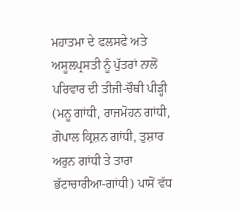ਮਹਾਤਮਾ ਦੇ ਫਲਸਫੇ ਅਤੇ ਅਸੂਲਪ੍ਰਸਤੀ ਨੂੰ ਪੁੱਤਰਾਂ ਨਾਲੋਂ ਪਰਿਵਾਰ ਦੀ ਤੀਜੀ-ਚੌਥੀ ਪੀੜ੍ਹੀ (ਮਨੂ ਗਾਂਧੀ, ਰਾਜਮੋਹਨ ਗਾਂਧੀ, ਗੋਪਾਲ ਕ੍ਰਿਸ਼ਨ ਗਾਂਧੀ, ਤੁਸ਼ਾਰ ਅਰੁਨ ਗਾਂਧੀ ਤੇ ਤਾਰਾ ਭੱਟਾਚਾਰੀਆ-ਗਾਂਧੀ) ਪਾਸੋਂ ਵੱਧ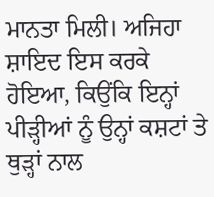ਮਾਨਤਾ ਮਿਲੀ। ਅਜਿਹਾ ਸ਼ਾਇਦ ਇਸ ਕਰਕੇ ਹੋਇਆ, ਕਿਉਂਕਿ ਇਨ੍ਹਾਂ ਪੀੜ੍ਹੀਆਂ ਨੂੰ ਉਨ੍ਹਾਂ ਕਸ਼ਟਾਂ ਤੇ ਥੁੜ੍ਹਾਂ ਨਾਲ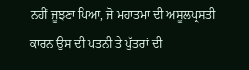ਨਹੀਂ ਜੂਝਣਾ ਪਿਆ, ਜੋ ਮਹਾਤਮਾ ਦੀ ਅਸੂਲਪ੍ਰਸਤੀ ਕਾਰਨ ਉਸ ਦੀ ਪਤਨੀ ਤੇ ਪੁੱਤਰਾਂ ਦੀ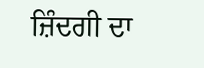ਜ਼ਿੰਦਗੀ ਦਾ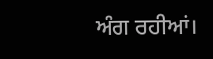ਅੰਗ ਰਹੀਆਂ।